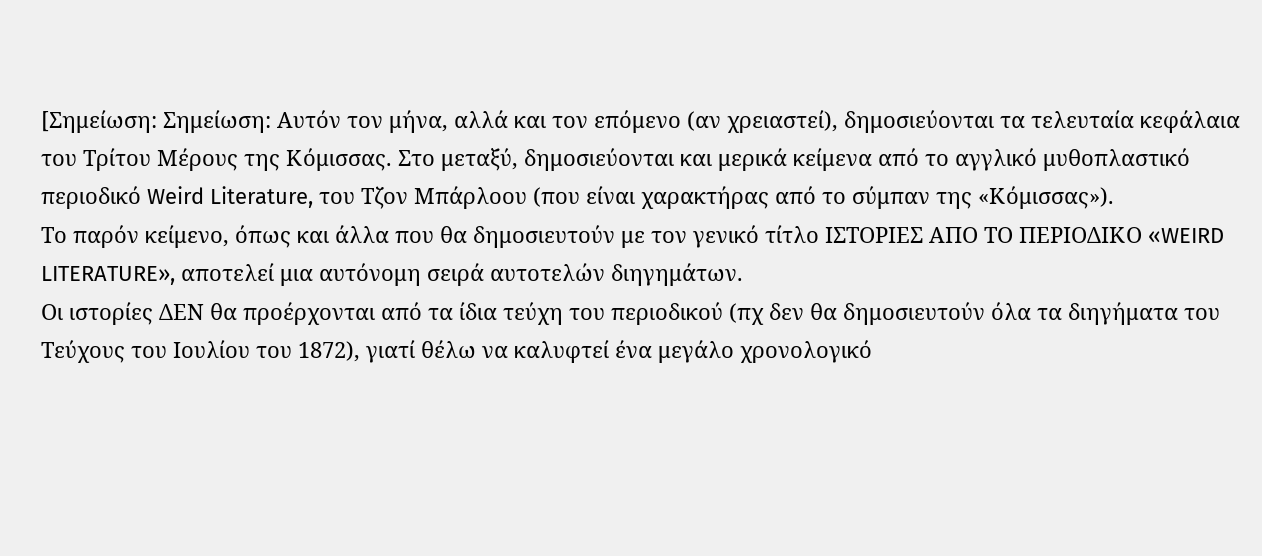[Σημείωση: Σημείωση: Αυτόν τον μήνα, αλλά και τον επόμενο (αν χρειαστεί), δημοσιεύονται τα τελευταία κεφάλαια του Τρίτου Μέρους της Κόμισσας. Στο μεταξύ, δημοσιεύονται και μερικά κείμενα από το αγγλικό μυθοπλαστικό περιοδικό Weird Literature, του Τζον Μπάρλοου (που είναι χαρακτήρας από το σύμπαν της «Κόμισσας»).
Το παρόν κείμενο, όπως και άλλα που θα δημοσιευτούν με τον γενικό τίτλο ΙΣΤΟΡΙΕΣ ΑΠΟ ΤΟ ΠΕΡΙΟΔΙΚΟ «WEIRD LITERATURE», αποτελεί μια αυτόνομη σειρά αυτοτελών διηγημάτων.
Οι ιστορίες ΔΕΝ θα προέρχονται από τα ίδια τεύχη του περιοδικού (πχ δεν θα δημοσιευτούν όλα τα διηγήματα του Τεύχους του Ιουλίου του 1872), γιατί θέλω να καλυφτεί ένα μεγάλο χρονολογικό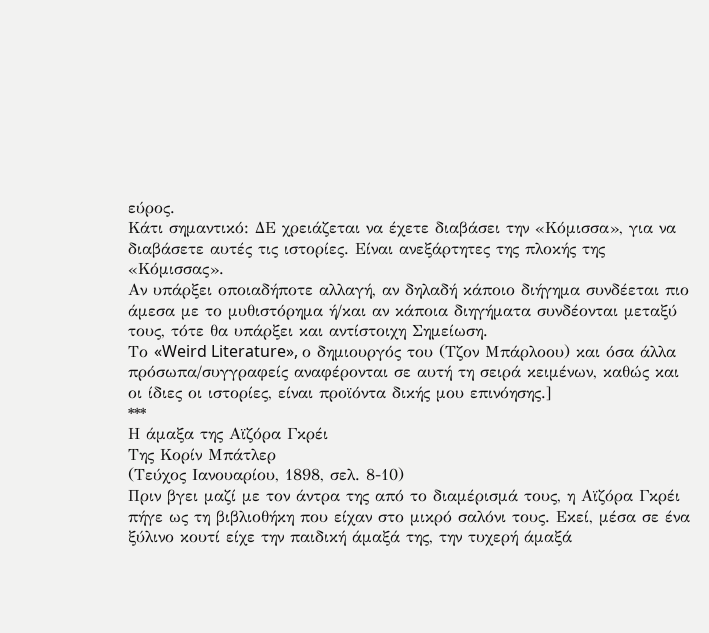εύρος.
Κάτι σημαντικό: ΔΕ χρειάζεται να έχετε διαβάσει την «Κόμισσα», για να διαβάσετε αυτές τις ιστορίες. Είναι ανεξάρτητες της πλοκής της «Κόμισσας».
Αν υπάρξει οποιαδήποτε αλλαγή, αν δηλαδή κάποιο διήγημα συνδέεται πιο άμεσα με το μυθιστόρημα ή/και αν κάποια διηγήματα συνδέονται μεταξύ τους, τότε θα υπάρξει και αντίστοιχη Σημείωση.
Το «Weird Literature», ο δημιουργός του (Τζον Μπάρλοου) και όσα άλλα πρόσωπα/συγγραφείς αναφέρονται σε αυτή τη σειρά κειμένων, καθώς και οι ίδιες οι ιστορίες, είναι προϊόντα δικής μου επινόησης.]
***
Η άμαξα της Αϊζόρα Γκρέι
Της Κορίν Μπάτλερ
(Τεύχος Ιανουαρίου, 1898, σελ. 8-10)
Πριν βγει μαζί με τον άντρα της από το διαμέρισμά τους, η Αϊζόρα Γκρέι πήγε ως τη βιβλιοθήκη που είχαν στο μικρό σαλόνι τους. Εκεί, μέσα σε ένα ξύλινο κουτί είχε την παιδική άμαξά της, την τυχερή άμαξά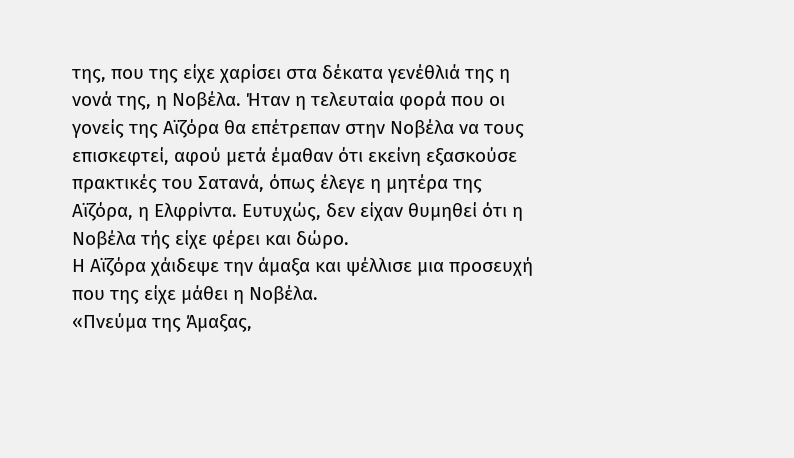της, που της είχε χαρίσει στα δέκατα γενέθλιά της η νονά της, η Νοβέλα. Ήταν η τελευταία φορά που οι γονείς της Αϊζόρα θα επέτρεπαν στην Νοβέλα να τους επισκεφτεί, αφού μετά έμαθαν ότι εκείνη εξασκούσε πρακτικές του Σατανά, όπως έλεγε η μητέρα της Αϊζόρα, η Ελφρίντα. Ευτυχώς, δεν είχαν θυμηθεί ότι η Νοβέλα τής είχε φέρει και δώρο.
Η Αϊζόρα χάιδεψε την άμαξα και ψέλλισε μια προσευχή που της είχε μάθει η Νοβέλα.
«Πνεύμα της Άμαξας,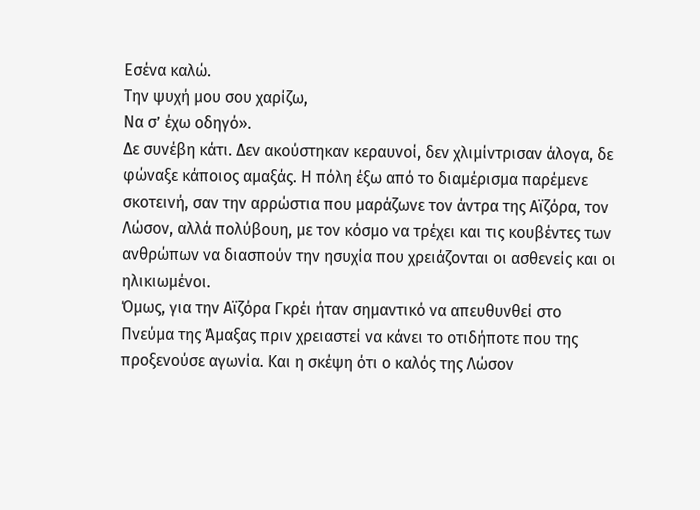Εσένα καλώ.
Την ψυχή μου σου χαρίζω,
Να σ’ έχω οδηγό».
Δε συνέβη κάτι. Δεν ακούστηκαν κεραυνοί, δεν χλιμίντρισαν άλογα, δε φώναξε κάποιος αμαξάς. Η πόλη έξω από το διαμέρισμα παρέμενε σκοτεινή, σαν την αρρώστια που μαράζωνε τον άντρα της Αϊζόρα, τον Λώσον, αλλά πολύβουη, με τον κόσμο να τρέχει και τις κουβέντες των ανθρώπων να διασπούν την ησυχία που χρειάζονται οι ασθενείς και οι ηλικιωμένοι.
Όμως, για την Αϊζόρα Γκρέι ήταν σημαντικό να απευθυνθεί στο Πνεύμα της Άμαξας πριν χρειαστεί να κάνει το οτιδήποτε που της προξενούσε αγωνία. Και η σκέψη ότι ο καλός της Λώσον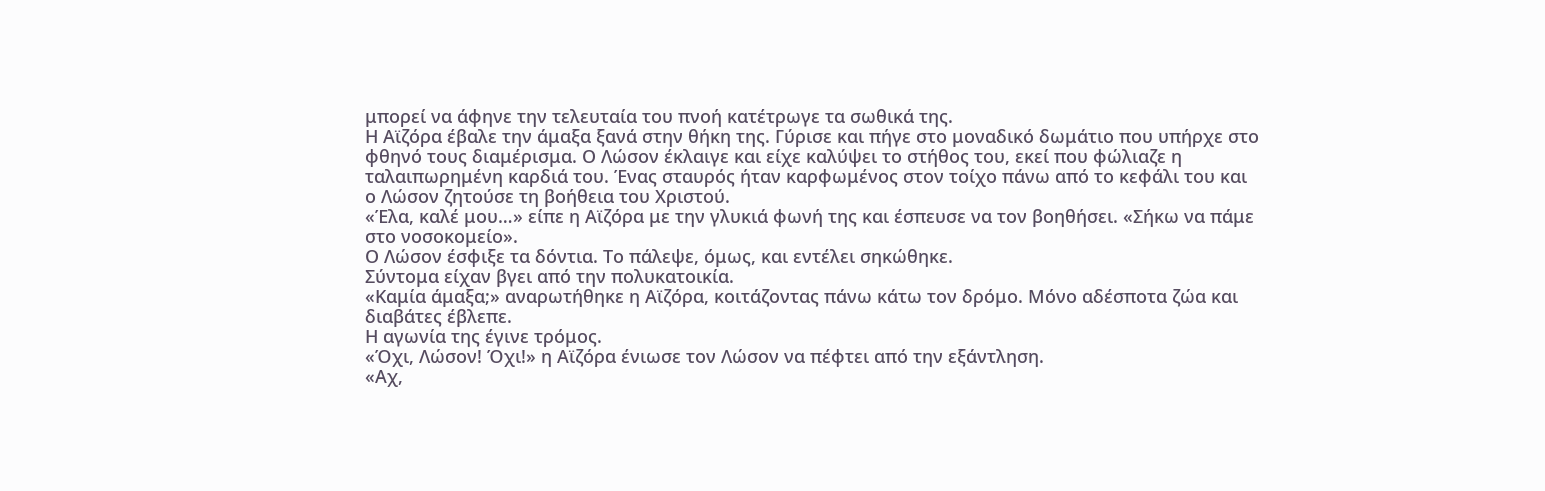μπορεί να άφηνε την τελευταία του πνοή κατέτρωγε τα σωθικά της.
Η Αϊζόρα έβαλε την άμαξα ξανά στην θήκη της. Γύρισε και πήγε στο μοναδικό δωμάτιο που υπήρχε στο φθηνό τους διαμέρισμα. Ο Λώσον έκλαιγε και είχε καλύψει το στήθος του, εκεί που φώλιαζε η ταλαιπωρημένη καρδιά του. Ένας σταυρός ήταν καρφωμένος στον τοίχο πάνω από το κεφάλι του και ο Λώσον ζητούσε τη βοήθεια του Χριστού.
«Έλα, καλέ μου…» είπε η Αϊζόρα με την γλυκιά φωνή της και έσπευσε να τον βοηθήσει. «Σήκω να πάμε στο νοσοκομείο».
Ο Λώσον έσφιξε τα δόντια. Το πάλεψε, όμως, και εντέλει σηκώθηκε.
Σύντομα είχαν βγει από την πολυκατοικία.
«Καμία άμαξα;» αναρωτήθηκε η Αϊζόρα, κοιτάζοντας πάνω κάτω τον δρόμο. Μόνο αδέσποτα ζώα και διαβάτες έβλεπε.
Η αγωνία της έγινε τρόμος.
«Όχι, Λώσον! Όχι!» η Αϊζόρα ένιωσε τον Λώσον να πέφτει από την εξάντληση.
«Αχ,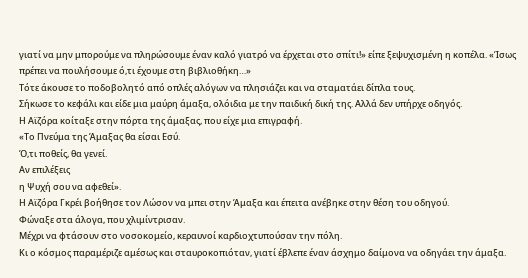γιατί να μην μπορούμε να πληρώσουμε έναν καλό γιατρό να έρχεται στο σπίτι!» είπε ξεψυχισμένη η κοπέλα. «Ίσως πρέπει να πουλήσουμε ό,τι έχουμε στη βιβλιοθήκη…»
Τότε άκουσε το ποδοβολητό από οπλές αλόγων να πλησιάζει και να σταματάει δίπλα τους.
Σήκωσε το κεφάλι και είδε μια μαύρη άμαξα, ολόιδια με την παιδική δική της. Αλλά δεν υπήρχε οδηγός.
Η Αϊζόρα κοίταξε στην πόρτα της άμαξας, που είχε μια επιγραφή.
«Το Πνεύμα της Άμαξας θα είσαι Εσύ.
Ό,τι ποθείς, θα γενεί.
Αν επιλέξεις
η Ψυχή σου να αφεθεί».
Η Αϊζόρα Γκρέι βοήθησε τον Λώσον να μπει στην Άμαξα και έπειτα ανέβηκε στην θέση του οδηγού.
Φώναξε στα άλογα, που χλιμίντρισαν.
Μέχρι να φτάσουν στο νοσοκομείο, κεραυνοί καρδιοχτυπούσαν την πόλη.
Κι ο κόσμος παραμέριζε αμέσως και σταυροκοπιόταν, γιατί έβλεπε έναν άσχημο δαίμονα να οδηγάει την άμαξα.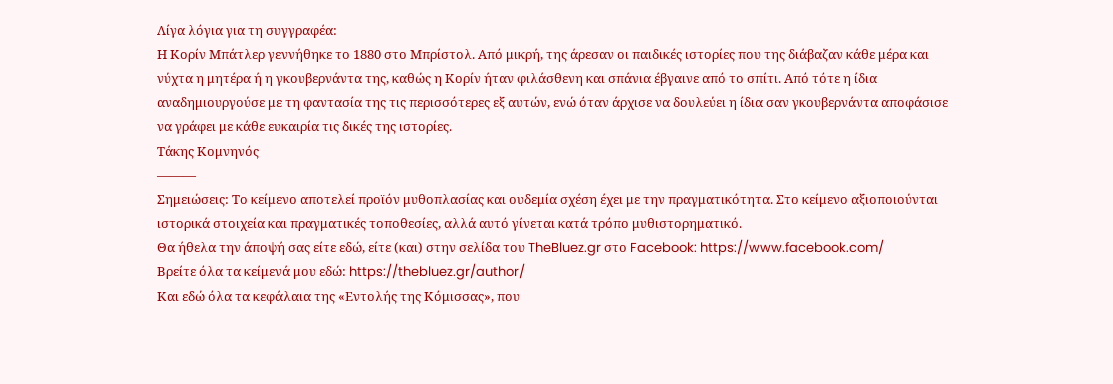Λίγα λόγια για τη συγγραφέα:
Η Κορίν Μπάτλερ γεννήθηκε το 1880 στο Μπρίστολ. Από μικρή, της άρεσαν οι παιδικές ιστορίες που της διάβαζαν κάθε μέρα και νύχτα η μητέρα ή η γκουβερνάντα της, καθώς η Κορίν ήταν φιλάσθενη και σπάνια έβγαινε από το σπίτι. Από τότε η ίδια αναδημιουργούσε με τη φαντασία της τις περισσότερες εξ αυτών, ενώ όταν άρχισε να δουλεύει η ίδια σαν γκουβερνάντα αποφάσισε να γράφει με κάθε ευκαιρία τις δικές της ιστορίες.
Τάκης Κομνηνός
———
Σημειώσεις: Το κείμενο αποτελεί προϊόν μυθοπλασίας και ουδεμία σχέση έχει με την πραγματικότητα. Στο κείμενο αξιοποιούνται ιστορικά στοιχεία και πραγματικές τοποθεσίες, αλλά αυτό γίνεται κατά τρόπο μυθιστορηματικό.
Θα ήθελα την άποψή σας είτε εδώ, είτε (και) στην σελίδα του TheBluez.gr στο Facebook: https://www.facebook.com/
Βρείτε όλα τα κείμενά μου εδώ: https://thebluez.gr/author/
Και εδώ όλα τα κεφάλαια της «Εντολής της Κόμισσας», που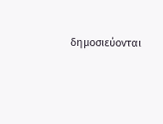δημοσιεύονται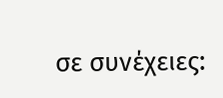σε συνέχειες: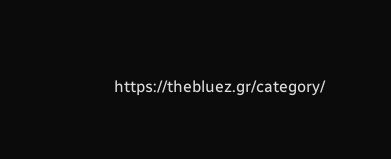https://thebluez.gr/category/